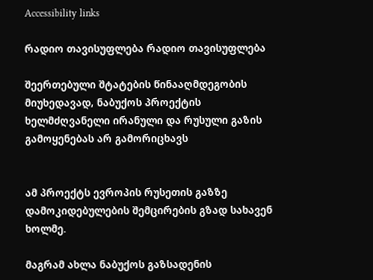Accessibility links

რადიო თავისუფლება რადიო თავისუფლება

შეერთებული შტატების წინააღმდეგობის მიუხედავად, ნაბუქოს პროექტის ხელმძღვანელი ირანული და რუსული გაზის გამოყენებას არ გამორიცხავს


ამ პროექტს ევროპის რუსეთის გაზზე დამოკიდებულების შემცირების გზად სახავენ ხოლმე.

მაგრამ ახლა ნაბუქოს გაზსადენის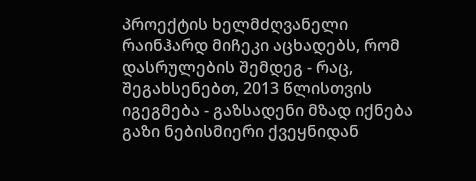პროექტის ხელმძღვანელი რაინჰარდ მიჩეკი აცხადებს, რომ დასრულების შემდეგ - რაც, შეგახსენებთ, 2013 წლისთვის იგეგმება - გაზსადენი მზად იქნება გაზი ნებისმიერი ქვეყნიდან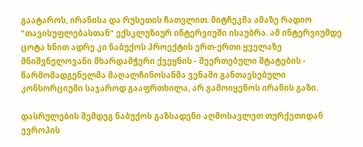გაატაროს, ირანისა და რუსეთის ჩათვლით. მიტჩეკმა ამაზე რადიო ”თავისუფლებასთან” ექსკლუზიურ ინტერვიუში ისაუბრა. ამ ინტერვიუმდე ცოტა ხნით ადრე კი ნაბუქოს პროექტის ერთ-ერთი ყველაზე მნიშვნელოვანი მხარდამჭერი ქვეყნის - შეერთებული შტატების - წარმომადგენელმა მაღალჩინოსანმა ვენაში განთავსებული კონსორციუმი საჯაროდ გააფრთხილა, არ გამოიყენოს ირანის გაზი.

დასრულების შემდეგ ნაბუქოს გაზსადენი აღმოსავლეთ თურქეთიდან ევროპის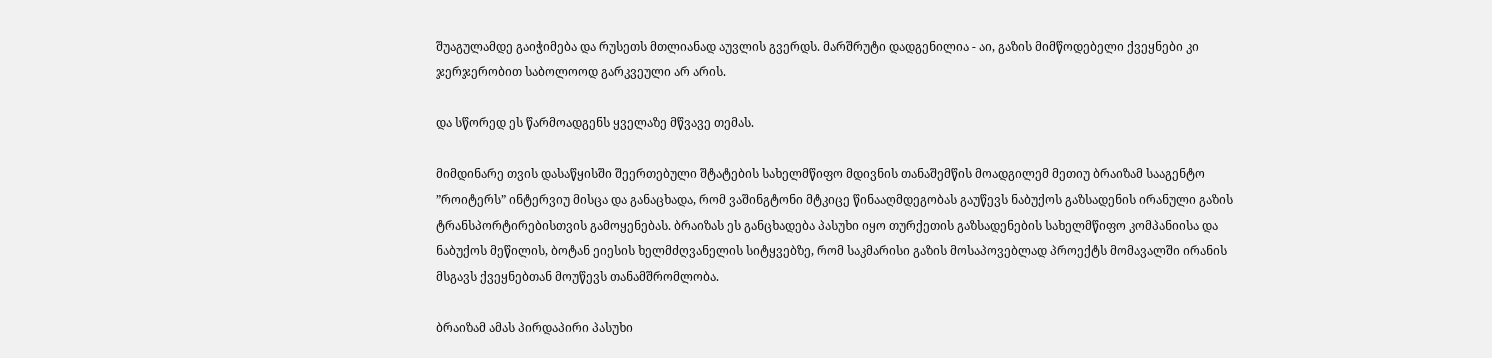შუაგულამდე გაიჭიმება და რუსეთს მთლიანად აუვლის გვერდს. მარშრუტი დადგენილია - აი, გაზის მიმწოდებელი ქვეყნები კი ჯერჯერობით საბოლოოდ გარკვეული არ არის.

და სწორედ ეს წარმოადგენს ყველაზე მწვავე თემას.

მიმდინარე თვის დასაწყისში შეერთებული შტატების სახელმწიფო მდივნის თანაშემწის მოადგილემ მეთიუ ბრაიზამ სააგენტო ”როიტერს” ინტერვიუ მისცა და განაცხადა, რომ ვაშინგტონი მტკიცე წინააღმდეგობას გაუწევს ნაბუქოს გაზსადენის ირანული გაზის ტრანსპორტირებისთვის გამოყენებას. ბრაიზას ეს განცხადება პასუხი იყო თურქეთის გაზსადენების სახელმწიფო კომპანიისა და ნაბუქოს მეწილის, ბოტან ეიესის ხელმძღვანელის სიტყვებზე, რომ საკმარისი გაზის მოსაპოვებლად პროექტს მომავალში ირანის მსგავს ქვეყნებთან მოუწევს თანამშრომლობა.

ბრაიზამ ამას პირდაპირი პასუხი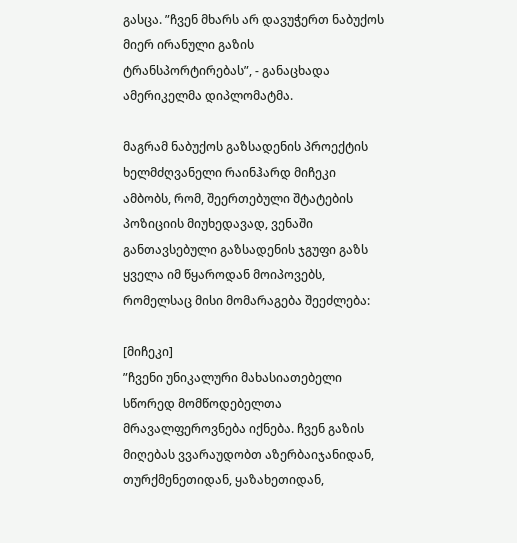გასცა. ”ჩვენ მხარს არ დავუჭერთ ნაბუქოს მიერ ირანული გაზის ტრანსპორტირებას”, - განაცხადა ამერიკელმა დიპლომატმა.

მაგრამ ნაბუქოს გაზსადენის პროექტის ხელმძღვანელი რაინჰარდ მიჩეკი ამბობს, რომ, შეერთებული შტატების პოზიციის მიუხედავად, ვენაში განთავსებული გაზსადენის ჯგუფი გაზს ყველა იმ წყაროდან მოიპოვებს, რომელსაც მისი მომარაგება შეეძლება:

[მიჩეკი]
”ჩვენი უნიკალური მახასიათებელი სწორედ მომწოდებელთა მრავალფეროვნება იქნება. ჩვენ გაზის მიღებას ვვარაუდობთ აზერბაიჯანიდან, თურქმენეთიდან, ყაზახეთიდან,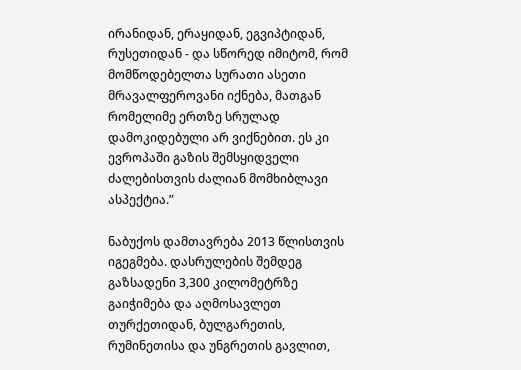ირანიდან, ერაყიდან, ეგვიპტიდან, რუსეთიდან - და სწორედ იმიტომ, რომ მომწოდებელთა სურათი ასეთი მრავალფეროვანი იქნება, მათგან რომელიმე ერთზე სრულად დამოკიდებული არ ვიქნებით. ეს კი ევროპაში გაზის შემსყიდველი ძალებისთვის ძალიან მომხიბლავი ასპექტია.”

ნაბუქოს დამთავრება 2013 წლისთვის იგეგმება. დასრულების შემდეგ გაზსადენი 3,300 კილომეტრზე გაიჭიმება და აღმოსავლეთ თურქეთიდან, ბულგარეთის, რუმინეთისა და უნგრეთის გავლით,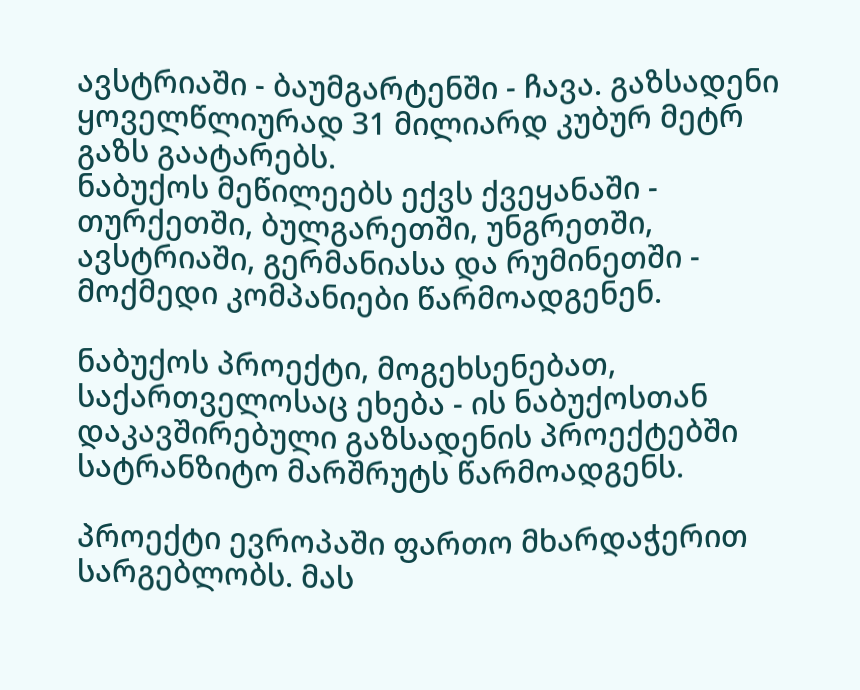ავსტრიაში - ბაუმგარტენში - ჩავა. გაზსადენი ყოველწლიურად 31 მილიარდ კუბურ მეტრ გაზს გაატარებს.
ნაბუქოს მეწილეებს ექვს ქვეყანაში - თურქეთში, ბულგარეთში, უნგრეთში, ავსტრიაში, გერმანიასა და რუმინეთში - მოქმედი კომპანიები წარმოადგენენ.

ნაბუქოს პროექტი, მოგეხსენებათ, საქართველოსაც ეხება - ის ნაბუქოსთან დაკავშირებული გაზსადენის პროექტებში სატრანზიტო მარშრუტს წარმოადგენს.

პროექტი ევროპაში ფართო მხარდაჭერით სარგებლობს. მას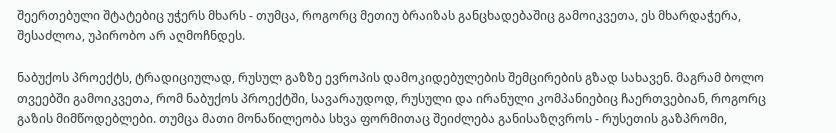შეერთებული შტატებიც უჭერს მხარს - თუმცა, როგორც მეთიუ ბრაიზას განცხადებაშიც გამოიკვეთა, ეს მხარდაჭერა, შესაძლოა, უპირობო არ აღმოჩნდეს.

ნაბუქოს პროექტს, ტრადიციულად, რუსულ გაზზე ევროპის დამოკიდებულების შემცირების გზად სახავენ. მაგრამ ბოლო თვეებში გამოიკვეთა, რომ ნაბუქოს პროექტში, სავარაუდოდ, რუსული და ირანული კომპანიებიც ჩაერთვებიან, როგორც გაზის მიმწოდებლები. თუმცა მათი მონაწილეობა სხვა ფორმითაც შეიძლება განისაზღვროს - რუსეთის გაზპრომი,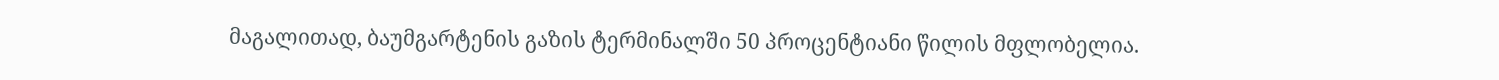მაგალითად, ბაუმგარტენის გაზის ტერმინალში 50 პროცენტიანი წილის მფლობელია.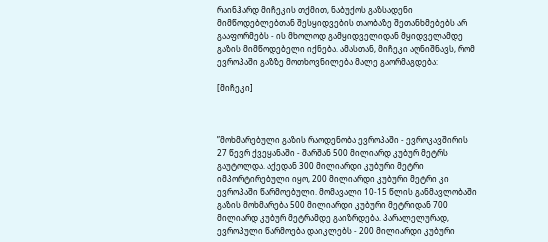რაინჰარდ მიჩეკის თქმით, ნაბუქოს გაზსადენი მიმწოდებლებთან შესყიდვების თაობაზე შეთანხმებებს არ გააფორმებს - ის მხოლოდ გამყიდველიდან მყიდველამდე გაზის მიმწოდებელი იქნება. ამასთან, მიჩეკი აღნიშნავს, რომ ევროპაში გაზზე მოთხოვნილება მალე გაორმაგდება:

[მიჩეკი]



”მოხმარებული გაზის რაოდენობა ევროპაში - ევროკავშირის 27 წევრ ქვეყანაში - შარშან 500 მილიარდ კუბურ მეტრს გაუტოლდა. აქედან 300 მილიარდი კუბური მეტრი იმპორტირებული იყო, 200 მილიარდი კუბური მეტრი კი ევროპაში წარმოებული. მომავალი 10-15 წლის განმავლობაში გაზის მოხმარება 500 მილიარდი კუბური მეტრიდან 700 მილიარდ კუბურ მეტრამდე გაიზრდება. პარალელურად, ევროპული წარმოება დაიკლებს - 200 მილიარდი კუბური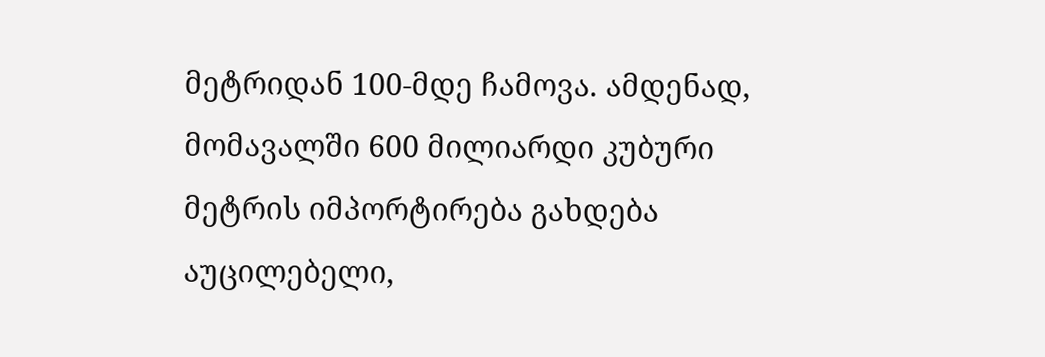მეტრიდან 100-მდე ჩამოვა. ამდენად, მომავალში 600 მილიარდი კუბური მეტრის იმპორტირება გახდება აუცილებელი,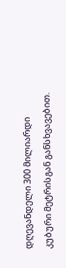დღევანდელი 300 მილიარდი კუბური მეტრისგან განსხვავებით.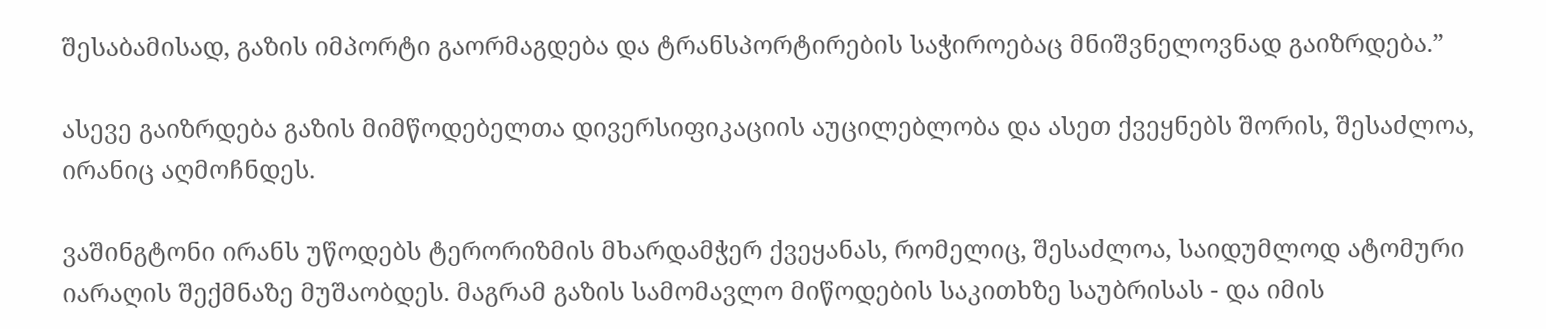შესაბამისად, გაზის იმპორტი გაორმაგდება და ტრანსპორტირების საჭიროებაც მნიშვნელოვნად გაიზრდება.”

ასევე გაიზრდება გაზის მიმწოდებელთა დივერსიფიკაციის აუცილებლობა და ასეთ ქვეყნებს შორის, შესაძლოა, ირანიც აღმოჩნდეს.

ვაშინგტონი ირანს უწოდებს ტერორიზმის მხარდამჭერ ქვეყანას, რომელიც, შესაძლოა, საიდუმლოდ ატომური იარაღის შექმნაზე მუშაობდეს. მაგრამ გაზის სამომავლო მიწოდების საკითხზე საუბრისას - და იმის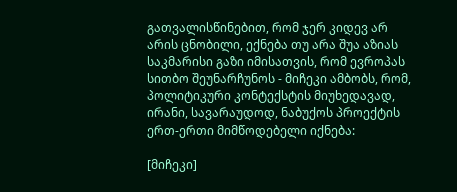გათვალისწინებით, რომ ჯერ კიდევ არ არის ცნობილი, ექნება თუ არა შუა აზიას საკმარისი გაზი იმისათვის, რომ ევროპას სითბო შეუნარჩუნოს - მიჩეკი ამბობს, რომ, პოლიტიკური კონტექსტის მიუხედავად, ირანი, სავარაუდოდ, ნაბუქოს პროექტის ერთ-ერთი მიმწოდებელი იქნება:

[მიჩეკი]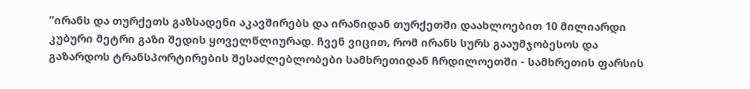”ირანს და თურქეთს გაზსადენი აკავშირებს და ირანიდან თურქეთში დაახლოებით 10 მილიარდი კუბური მეტრი გაზი შედის ყოველწლიურად. ჩვენ ვიცით, რომ ირანს სურს გააუმჯობესოს და გაზარდოს ტრანსპორტირების შესაძლებლობები სამხრეთიდან ჩრდილოეთში - სამხრეთის ფარსის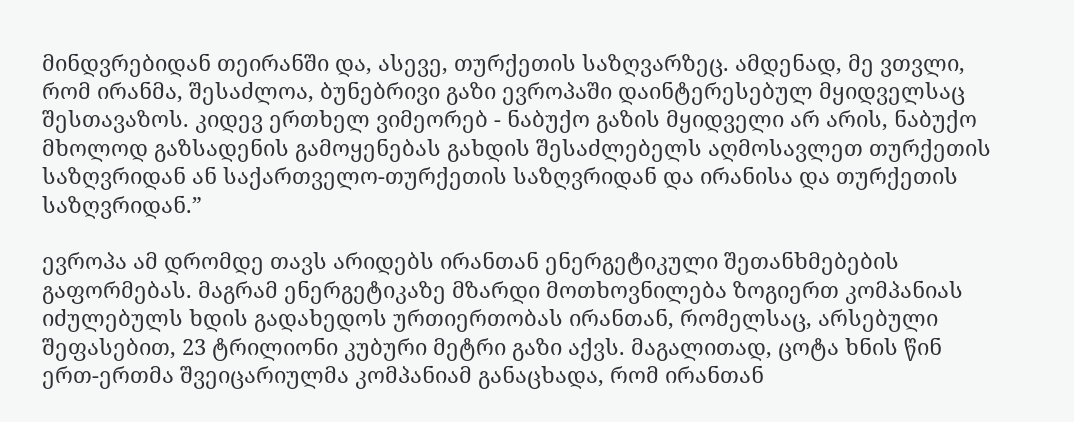მინდვრებიდან თეირანში და, ასევე, თურქეთის საზღვარზეც. ამდენად, მე ვთვლი, რომ ირანმა, შესაძლოა, ბუნებრივი გაზი ევროპაში დაინტერესებულ მყიდველსაც შესთავაზოს. კიდევ ერთხელ ვიმეორებ - ნაბუქო გაზის მყიდველი არ არის, ნაბუქო მხოლოდ გაზსადენის გამოყენებას გახდის შესაძლებელს აღმოსავლეთ თურქეთის საზღვრიდან ან საქართველო-თურქეთის საზღვრიდან და ირანისა და თურქეთის საზღვრიდან.”

ევროპა ამ დრომდე თავს არიდებს ირანთან ენერგეტიკული შეთანხმებების გაფორმებას. მაგრამ ენერგეტიკაზე მზარდი მოთხოვნილება ზოგიერთ კომპანიას იძულებულს ხდის გადახედოს ურთიერთობას ირანთან, რომელსაც, არსებული შეფასებით, 23 ტრილიონი კუბური მეტრი გაზი აქვს. მაგალითად, ცოტა ხნის წინ ერთ-ერთმა შვეიცარიულმა კომპანიამ განაცხადა, რომ ირანთან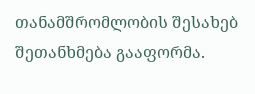თანამშრომლობის შესახებ შეთანხმება გააფორმა.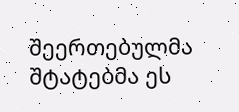შეერთებულმა შტატებმა ეს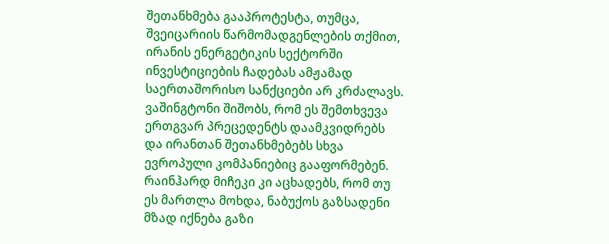შეთანხმება გააპროტესტა, თუმცა, შვეიცარიის წარმომადგენლების თქმით, ირანის ენერგეტიკის სექტორში ინვესტიციების ჩადებას ამჟამად საერთაშორისო სანქციები არ კრძალავს. ვაშინგტონი შიშობს, რომ ეს შემთხვევა ერთგვარ პრეცედენტს დაამკვიდრებს და ირანთან შეთანხმებებს სხვა ევროპული კომპანიებიც გააფორმებენ. რაინჰარდ მიჩეკი კი აცხადებს, რომ თუ ეს მართლა მოხდა, ნაბუქოს გაზსადენი მზად იქნება გაზი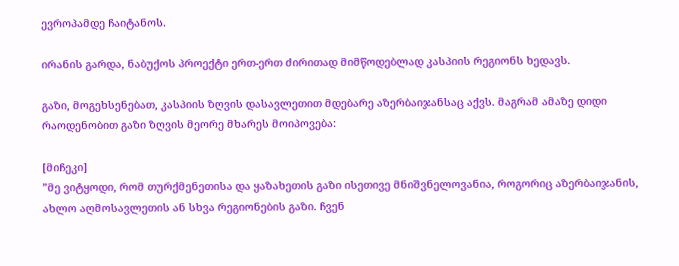ევროპამდე ჩაიტანოს.

ირანის გარდა, ნაბუქოს პროექტი ერთ-ერთ ძირითად მიმწოდებლად კასპიის რეგიონს ხედავს.

გაზი, მოგეხსენებათ, კასპიის ზღვის დასავლეთით მდებარე აზერბაიჯანსაც აქვს. მაგრამ ამაზე დიდი რაოდენობით გაზი ზღვის მეორე მხარეს მოიპოვება:

[მიჩეკი]
”მე ვიტყოდი, რომ თურქმენეთისა და ყაზახეთის გაზი ისეთივე მნიშვნელოვანია, როგორიც აზერბაიჯანის, ახლო აღმოსავლეთის ან სხვა რეგიონების გაზი. ჩვენ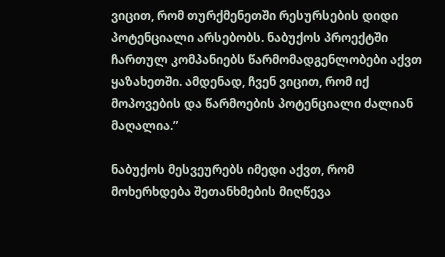ვიცით, რომ თურქმენეთში რესურსების დიდი პოტენციალი არსებობს. ნაბუქოს პროექტში ჩართულ კომპანიებს წარმომადგენლობები აქვთ ყაზახეთში. ამდენად, ჩვენ ვიცით, რომ იქ მოპოვების და წარმოების პოტენციალი ძალიან მაღალია.”

ნაბუქოს მესვეურებს იმედი აქვთ, რომ მოხერხდება შეთანხმების მიღწევა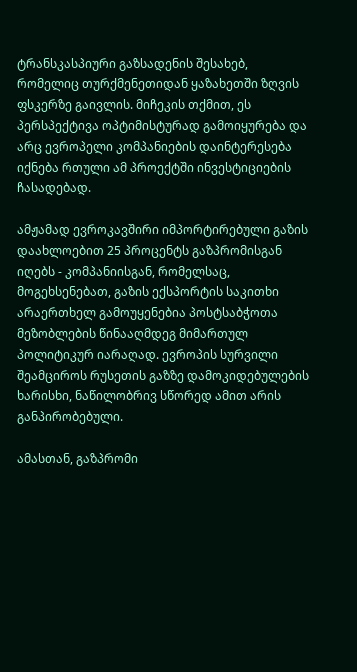ტრანსკასპიური გაზსადენის შესახებ, რომელიც თურქმენეთიდან ყაზახეთში ზღვის ფსკერზე გაივლის. მიჩეკის თქმით, ეს პერსპექტივა ოპტიმისტურად გამოიყურება და არც ევროპელი კომპანიების დაინტერესება იქნება რთული ამ პროექტში ინვესტიციების ჩასადებად.

ამჟამად ევროკავშირი იმპორტირებული გაზის დაახლოებით 25 პროცენტს გაზპრომისგან იღებს - კომპანიისგან, რომელსაც, მოგეხსენებათ, გაზის ექსპორტის საკითხი არაერთხელ გამოუყენებია პოსტსაბჭოთა მეზობლების წინააღმდეგ მიმართულ პოლიტიკურ იარაღად. ევროპის სურვილი შეამციროს რუსეთის გაზზე დამოკიდებულების ხარისხი, ნაწილობრივ სწორედ ამით არის განპირობებული.

ამასთან, გაზპრომი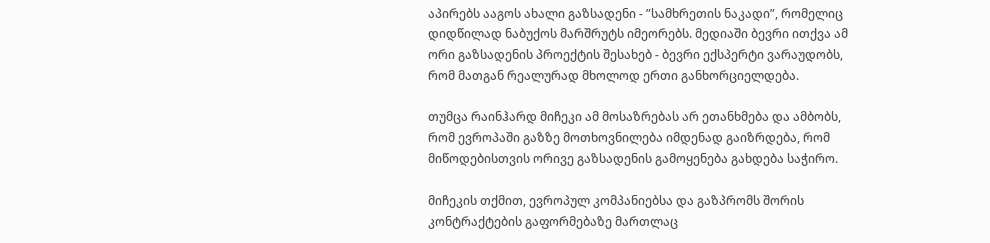აპირებს ააგოს ახალი გაზსადენი - ”სამხრეთის ნაკადი”, რომელიც დიდწილად ნაბუქოს მარშრუტს იმეორებს. მედიაში ბევრი ითქვა ამ ორი გაზსადენის პროექტის შესახებ - ბევრი ექსპერტი ვარაუდობს, რომ მათგან რეალურად მხოლოდ ერთი განხორციელდება.

თუმცა რაინჰარდ მიჩეკი ამ მოსაზრებას არ ეთანხმება და ამბობს, რომ ევროპაში გაზზე მოთხოვნილება იმდენად გაიზრდება, რომ მიწოდებისთვის ორივე გაზსადენის გამოყენება გახდება საჭირო.

მიჩეკის თქმით, ევროპულ კომპანიებსა და გაზპრომს შორის კონტრაქტების გაფორმებაზე მართლაც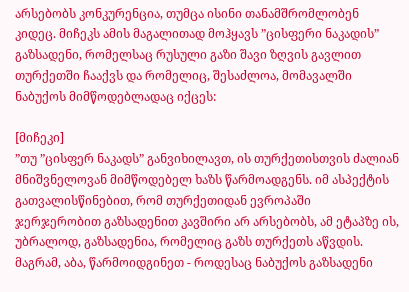არსებობს კონკურენცია, თუმცა ისინი თანამშრომლობენ კიდეც. მიჩეკს ამის მაგალითად მოჰყავს ”ცისფერი ნაკადის” გაზსადენი, რომელსაც რუსული გაზი შავი ზღვის გავლით თურქეთში ჩააქვს და რომელიც, შესაძლოა, მომავალში ნაბუქოს მიმწოდებლადაც იქცეს:

[მიჩეკი]
”თუ ”ცისფერ ნაკადს” განვიხილავთ, ის თურქეთისთვის ძალიან მნიშვნელოვან მიმწოდებელ ხაზს წარმოადგენს. იმ ასპექტის გათვალისწინებით, რომ თურქეთიდან ევროპაში ჯერჯერობით გაზსადენით კავშირი არ არსებობს, ამ ეტაპზე ის, უბრალოდ, გაზსადენია, რომელიც გაზს თურქეთს აწვდის. მაგრამ, აბა, წარმოიდგინეთ - როდესაც ნაბუქოს გაზსადენი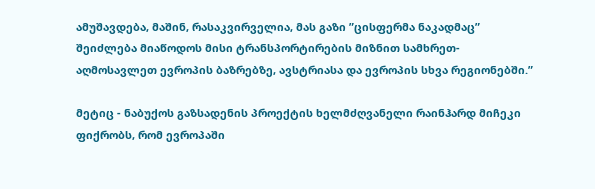ამუშავდება, მაშინ, რასაკვირველია, მას გაზი ”ცისფერმა ნაკადმაც” შეიძლება მიაწოდოს მისი ტრანსპორტირების მიზნით სამხრეთ-აღმოსავლეთ ევროპის ბაზრებზე, ავსტრიასა და ევროპის სხვა რეგიონებში.”

მეტიც - ნაბუქოს გაზსადენის პროექტის ხელმძღვანელი რაინჰარდ მიჩეკი ფიქრობს, რომ ევროპაში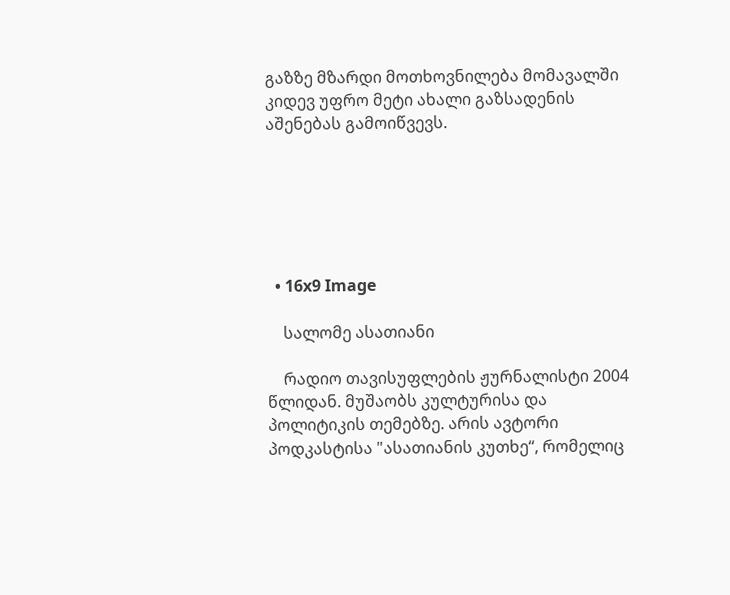გაზზე მზარდი მოთხოვნილება მომავალში კიდევ უფრო მეტი ახალი გაზსადენის აშენებას გამოიწვევს.






  • 16x9 Image

    სალომე ასათიანი

    რადიო თავისუფლების ჟურნალისტი 2004 წლიდან. მუშაობს კულტურისა და პოლიტიკის თემებზე. არის ავტორი პოდკასტისა "ასათიანის კუთხე“, რომელიც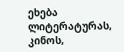ეხება ლიტერატურას, კინოს,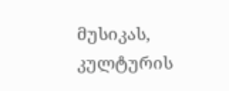მუსიკას, კულტურის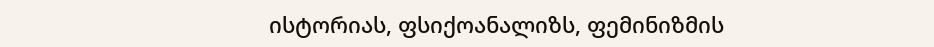ისტორიას, ფსიქოანალიზს, ფემინიზმის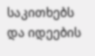საკითხებს და იდეების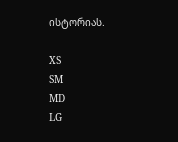ისტორიას.

XS
SM
MD
LG